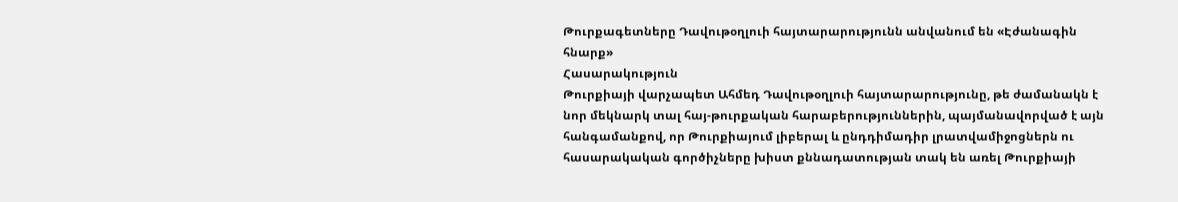Թուրքագետները Դավութօղլուի հայտարարությունն անվանում են «Էժանագին հնարք»
Հասարակություն
Թուրքիայի վարչապետ Ահմեդ Դավութօղլուի հայտարարությունը, թե ժամանակն է նոր մեկնարկ տալ հայ-թուրքական հարաբերություններին, պայմանավորված է այն հանգամանքով, որ Թուրքիայում լիբերալ և ընդդիմադիր լրատվամիջոցներն ու հասարակական գործիչները խիստ քննադատության տակ են առել Թուրքիայի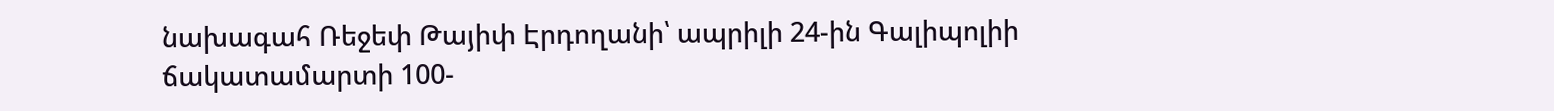նախագահ Ռեջեփ Թայիփ Էրդողանի՝ ապրիլի 24-ին Գալիպոլիի ճակատամարտի 100-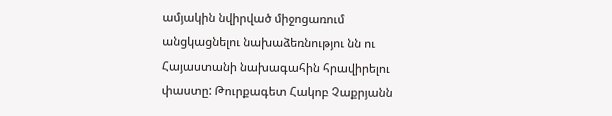ամյակին նվիրված միջոցառում անցկացնելու նախաձեռնությու նն ու Հայաստանի նախագահին հրավիրելու փաստը: Թուրքագետ Հակոբ Չաքրյանն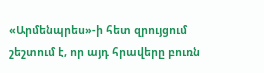«Արմենպրես»-ի հետ զրույցում շեշտում է, որ այդ հրավերը բուռն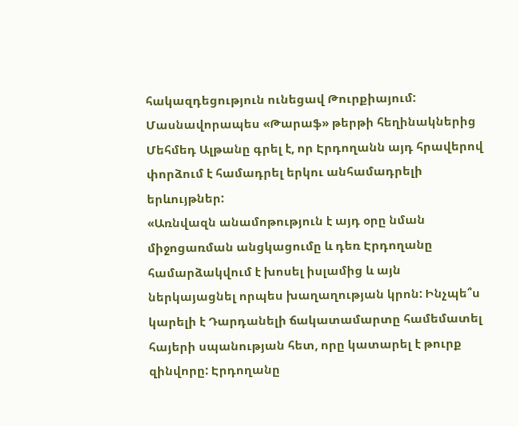հակազդեցություն ունեցավ Թուրքիայում: Մասնավորապես «Թարաֆ» թերթի հեղինակներից Մեհմեդ Ալթանը գրել է, որ Էրդողանն այդ հրավերով փորձում է համադրել երկու անհամադրելի երևույթներ:
«Առնվազն անամոթություն է այդ օրը նման միջոցառման անցկացումը և դեռ Էրդողանը համարձակվում է խոսել իսլամից և այն ներկայացնել որպես խաղաղության կրոն: Ինչպե՞ս կարելի է Դարդանելի ճակատամարտը համեմատել հայերի սպանության հետ, որը կատարել է թուրք զինվորը: Էրդողանը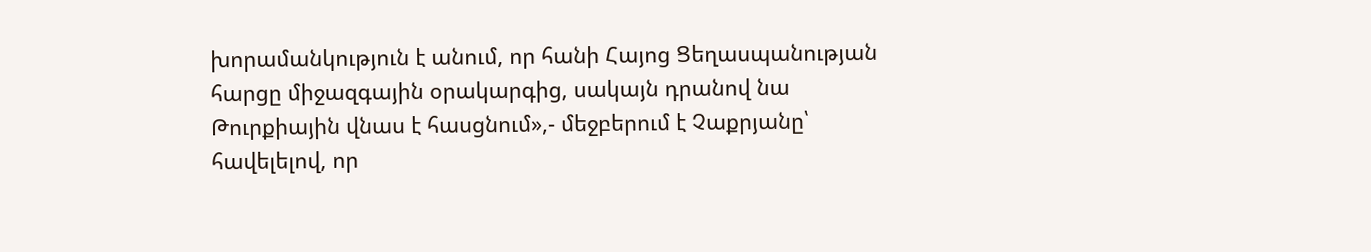խորամանկություն է անում, որ հանի Հայոց Ցեղասպանության հարցը միջազգային օրակարգից, սակայն դրանով նա Թուրքիային վնաս է հասցնում»,- մեջբերում է Չաքրյանը՝ հավելելով, որ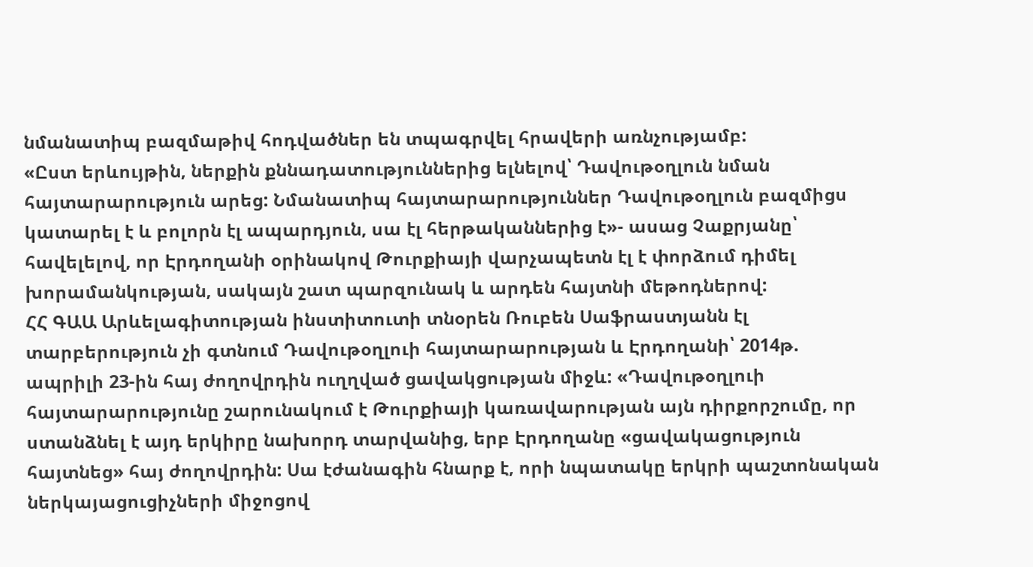նմանատիպ բազմաթիվ հոդվածներ են տպագրվել հրավերի առնչությամբ:
«Ըստ երևույթին, ներքին քննադատություններից ելնելով՝ Դավութօղլուն նման հայտարարություն արեց: Նմանատիպ հայտարարություններ Դավութօղլուն բազմիցս կատարել է և բոլորն էլ ապարդյուն, սա էլ հերթականներից է»- ասաց Չաքրյանը՝ հավելելով, որ Էրդողանի օրինակով Թուրքիայի վարչապետն էլ է փորձում դիմել խորամանկության, սակայն շատ պարզունակ և արդեն հայտնի մեթոդներով:
ՀՀ ԳԱԱ Արևելագիտության ինստիտուտի տնօրեն Ռուբեն Սաֆրաստյանն էլ տարբերություն չի գտնում Դավութօղլուի հայտարարության և Էրդողանի՝ 2014թ. ապրիլի 23-ին հայ ժողովրդին ուղղված ցավակցության միջև: «Դավութօղլուի հայտարարությունը շարունակում է Թուրքիայի կառավարության այն դիրքորշումը, որ ստանձնել է այդ երկիրը նախորդ տարվանից, երբ Էրդողանը «ցավակացություն հայտնեց» հայ ժողովրդին: Սա էժանագին հնարք է, որի նպատակը երկրի պաշտոնական ներկայացուցիչների միջոցով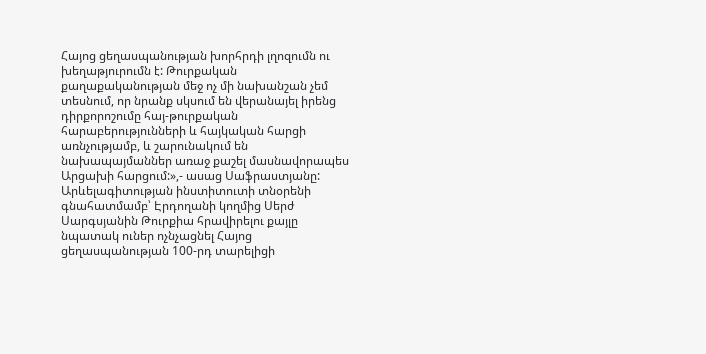Հայոց ցեղասպանության խորհրդի լղոզումն ու խեղաթյուրումն է: Թուրքական քաղաքականության մեջ ոչ մի նախանշան չեմ տեսնում, որ նրանք սկսում են վերանայել իրենց դիրքորոշումը հայ-թուրքական հարաբերությունների և հայկական հարցի առնչությամբ, և շարունակում են նախապայմաններ առաջ քաշել մասնավորապես Արցախի հարցում:»,- ասաց Սաֆրաստյանը:
Արևելագիտության ինստիտուտի տնօրենի գնահատմամբ՝ Էրդողանի կողմից Սերժ Սարգսյանին Թուրքիա հրավիրելու քայլը նպատակ ուներ ոչնչացնել Հայոց ցեղասպանության 100-րդ տարելիցի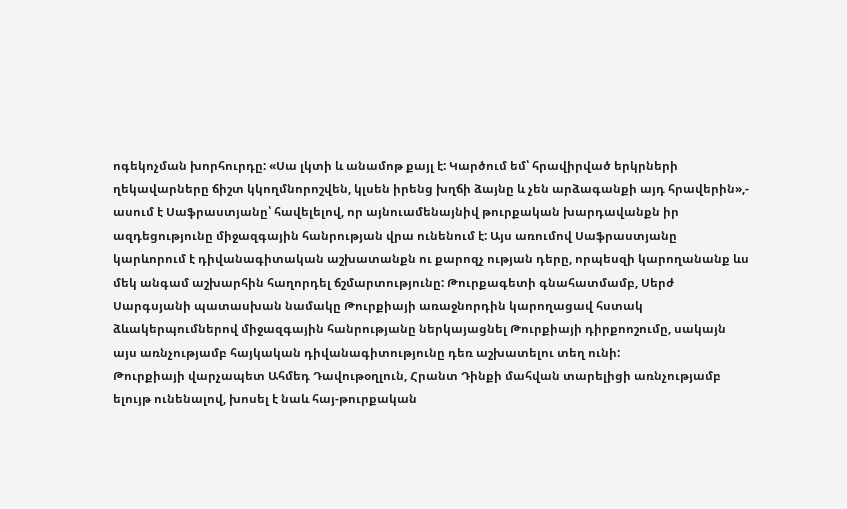ոգեկոչման խորհուրդը: «Սա լկտի և անամոթ քայլ է: Կարծում եմ՝ հրավիրված երկրների ղեկավարները ճիշտ կկողմնորոշվեն, կլսեն իրենց խղճի ձայնը և չեն արձագանքի այդ հրավերին»,- ասում է Սաֆրաստյանը՝ հավելելով, որ այնուամենայնիվ թուրքական խարդավանքն իր ազդեցությունը միջազգային հանրության վրա ունենում է: Այս առումով Սաֆրաստյանը կարևորում է դիվանագիտական աշխատանքն ու քարոզչ ության դերը, որպեսզի կարողանանք ևս մեկ անգամ աշխարհին հաղորդել ճշմարտությունը: Թուրքագետի գնահատմամբ, Սերժ Սարգսյանի պատասխան նամակը Թուրքիայի առաջնորդին կարողացավ հստակ ձևակերպումներով միջազգային հանրությանը ներկայացնել Թուրքիայի դիրքոոշումը, սակայն այս առնչությամբ հայկական դիվանագիտությունը դեռ աշխատելու տեղ ունի:
Թուրքիայի վարչապետ Ահմեդ Դավութօղլուն, Հրանտ Դինքի մահվան տարելիցի առնչությամբ ելույթ ունենալով, խոսել է նաև հայ-թուրքական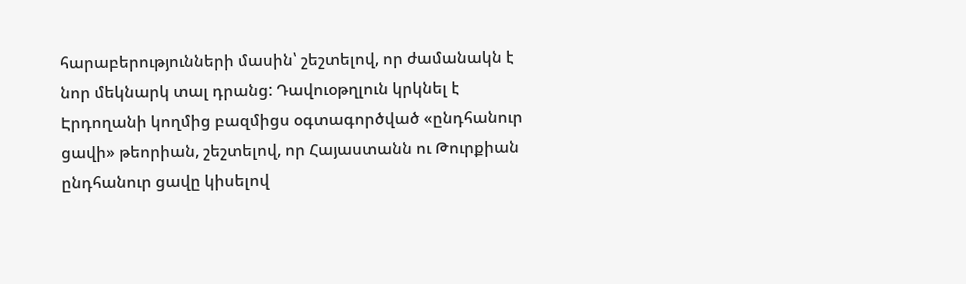հարաբերությունների մասին՝ շեշտելով, որ ժամանակն է նոր մեկնարկ տալ դրանց: Դավուօթղլուն կրկնել է Էրդողանի կողմից բազմիցս օգտագործված «ընդհանուր ցավի» թեորիան, շեշտելով, որ Հայաստանն ու Թուրքիան ընդհանուր ցավը կիսելով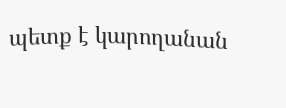պետք է կարողանան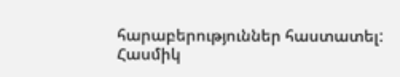հարաբերություններ հաստատել:
Հասմիկ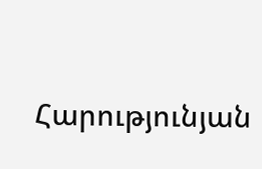Հարությունյան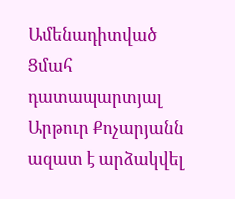Ամենադիտված
Ցմահ դատապարտյալ Արթուր Քոչարյանն ազատ է արձակվել